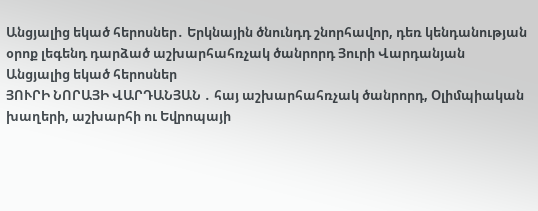Անցյալից եկած հերոսներ․ Երկնային ծնունդդ շնորհավոր, դեռ կենդանության օրոք լեգենդ դարձած աշխարհահռչակ ծանրորդ Յուրի Վարդանյան
Անցյալից եկած հերոսներ
ՅՈՒՐԻ ՆՈՐԱՅԻ ՎԱՐԴԱՆՅԱՆ ․ հայ աշխարհահռչակ ծանրորդ, Օլիմպիական խաղերի, աշխարհի ու Եվրոպայի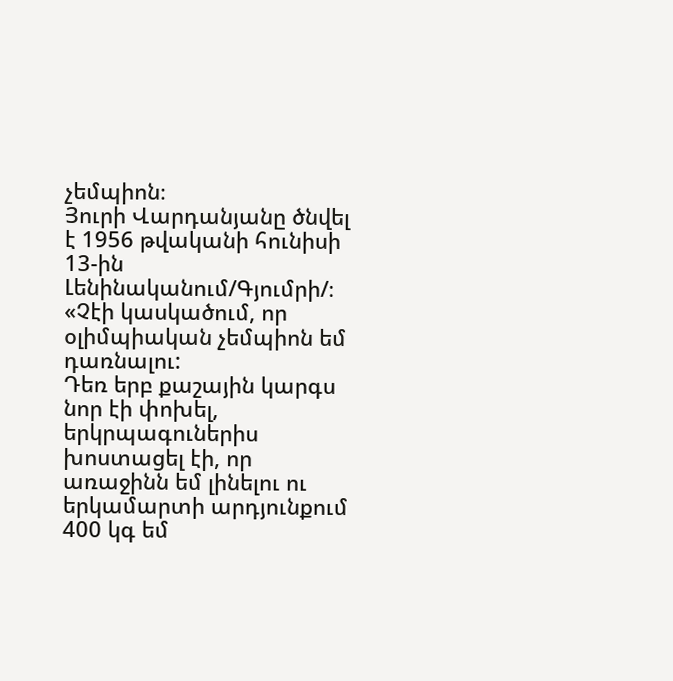չեմպիոն։
Յուրի Վարդանյանը ծնվել է 1956 թվականի հունիսի 13-ին Լենինականում/Գյումրի/։
«Չէի կասկածում, որ օլիմպիական չեմպիոն եմ դառնալու:
Դեռ երբ քաշային կարգս նոր էի փոխել, երկրպագուներիս խոստացել էի, որ առաջինն եմ լինելու ու երկամարտի արդյունքում 400 կգ եմ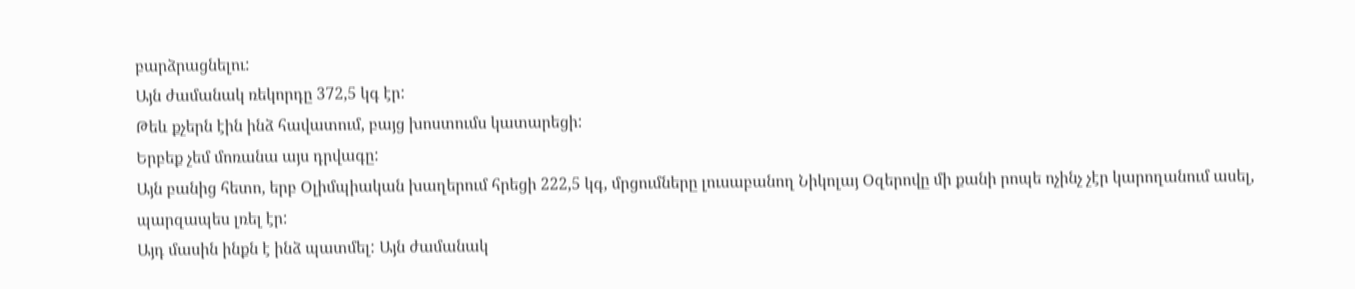բարձրացնելու:
Այն ժամանակ ռեկորդը 372,5 կգ էր:
Թեև քչերն էին ինձ հավատում, բայց խոստումս կատարեցի:
Երբեք չեմ մոռանա այս դրվագը:
Այն բանից հետո, երբ Օլիմպիական խաղերում հրեցի 222,5 կգ, մրցումները լուսաբանող Նիկոլայ Օզերովը մի քանի րոպե ոչինչ չէր կարողանում ասել, պարզապես լռել էր:
Այդ մասին ինքն է ինձ պատմել: Այն ժամանակ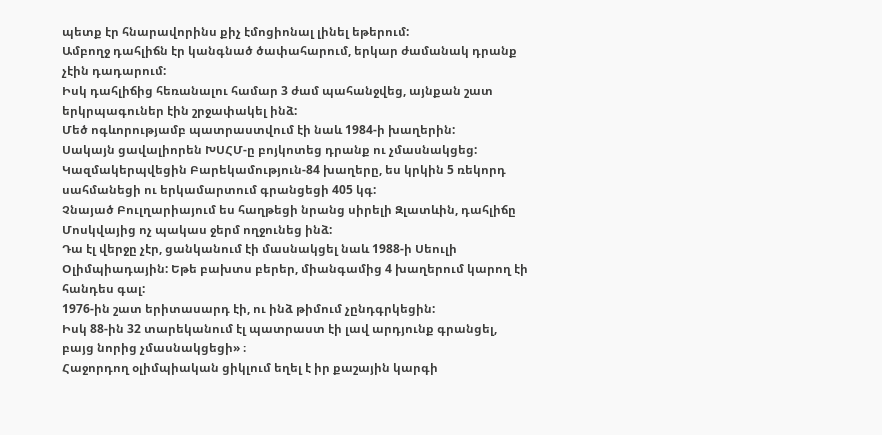պետք էր հնարավորինս քիչ էմոցիոնալ լինել եթերում:
Ամբողջ դահլիճն էր կանգնած ծափահարում, երկար ժամանակ դրանք չէին դադարում:
Իսկ դահլիճից հեռանալու համար 3 ժամ պահանջվեց, այնքան շատ երկրպագուներ էին շրջափակել ինձ:
Մեծ ոգևորությամբ պատրաստվում էի նաև 1984-ի խաղերին:
Սակայն ցավալիորեն ԽՍՀՄ-ը բոյկոտեց դրանք ու չմասնակցեց: Կազմակերպվեցին Բարեկամություն-84 խաղերը, ես կրկին 5 ռեկորդ սահմանեցի ու երկամարտում գրանցեցի 405 կգ:
Չնայած Բուլղարիայում ես հաղթեցի նրանց սիրելի Զլատևին, դահլիճը Մոսկվայից ոչ պակաս ջերմ ողջունեց ինձ:
Դա էլ վերջը չէր, ցանկանում էի մասնակցել նաև 1988-ի Սեուլի Օլիմպիադային: Եթե բախտս բերեր, միանգամից 4 խաղերում կարող էի հանդես գալ:
1976-ին շատ երիտասարդ էի, ու ինձ թիմում չընդգրկեցին:
Իսկ 88-ին 32 տարեկանում էլ պատրաստ էի լավ արդյունք գրանցել, բայց նորից չմասնակցեցի» ։
Հաջորդող օլիմպիական ցիկլում եղել է իր քաշային կարգի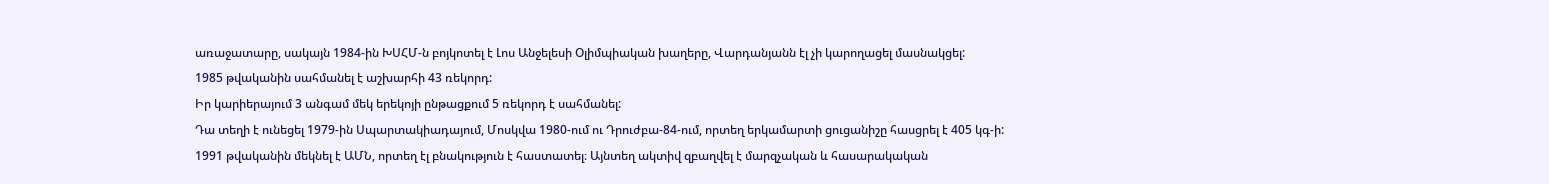առաջատարը, սակայն 1984-ին ԽՍՀՄ-ն բոյկոտել է Լոս Անջելեսի Օլիմպիական խաղերը, Վարդանյանն էլ չի կարողացել մասնակցել:
1985 թվականին սահմանել է աշխարհի 43 ռեկորդ:
Իր կարիերայում 3 անգամ մեկ երեկոյի ընթացքում 5 ռեկորդ է սահմանել:
Դա տեղի է ունեցել 1979-ին Սպարտակիադայում, Մոսկվա 1980-ում ու Դրուժբա-84-ում, որտեղ երկամարտի ցուցանիշը հասցրել է 405 կգ-ի:
1991 թվականին մեկնել է ԱՄՆ, որտեղ էլ բնակություն է հաստատել։ Այնտեղ ակտիվ զբաղվել է մարզչական և հասարակական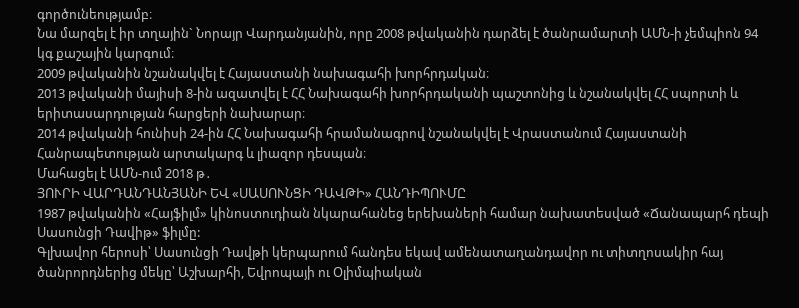գործունեությամբ։
Նա մարզել է իր տղային` Նորայր Վարդանյանին, որը 2008 թվականին դարձել է ծանրամարտի ԱՄՆ-ի չեմպիոն 94 կգ քաշային կարգում։
2009 թվականին նշանակվել է Հայաստանի նախագահի խորհրդական։
2013 թվականի մայիսի 8-ին ազատվել է ՀՀ Նախագահի խորհրդականի պաշտոնից և նշանակվել ՀՀ սպորտի և երիտասարդության հարցերի նախարար։
2014 թվականի հունիսի 24-ին ՀՀ Նախագահի հրամանագրով նշանակվել է Վրաստանում Հայաստանի Հանրապետության արտակարգ և լիազոր դեսպան։
Մահացել է ԱՄՆ-ում 2018 թ․
ՅՈՒՐԻ ՎԱՐԴԱՆԴԱՆՅԱՆԻ ԵՎ «ՍԱՍՈՒՆՑԻ ԴԱՎԹԻ» ՀԱՆԴԻՊՈՒՄԸ
1987 թվականին «Հայֆիլմ» կինոստուդիան նկարահանեց երեխաների համար նախատեսված «Ճանապարհ դեպի Սասունցի Դավիթ» ֆիլմը:
Գլխավոր հերոսի՝ Սասունցի Դավթի կերպարում հանդես եկավ ամենատաղանդավոր ու տիտղոսակիր հայ ծանրորդներից մեկը՝ Աշխարհի, Եվրոպայի ու Օլիմպիական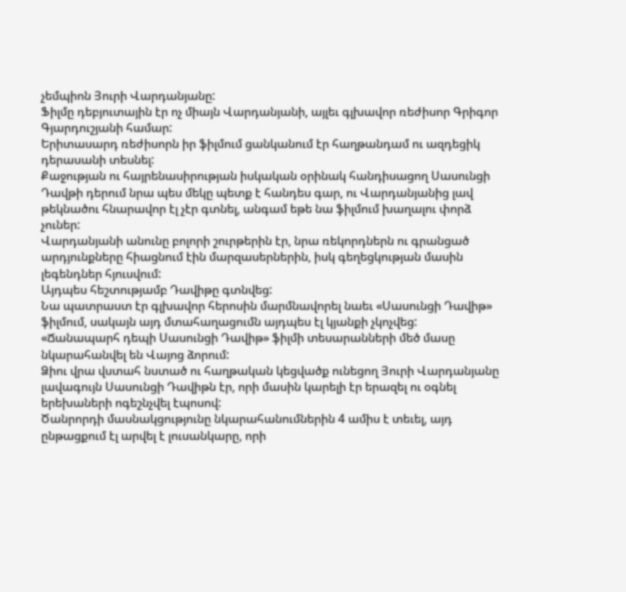չեմպիոն Յուրի Վարդանյանը:
Ֆիլմը դեբյուտային էր ոչ միայն Վարդանյանի, այլեւ գլխավոր ռեժիսոր Գրիգոր Գյարդուշյանի համար:
Երիտասարդ ռեժիսորն իր ֆիլմում ցանկանում էր հաղթանդամ ու ազդեցիկ դերասանի տեսնել:
Քաջության ու հայրենասիրության իսկական օրինակ հանդիսացող Սասունցի Դավթի դերում նրա պես մեկը պետք է հանդես գար, ու Վարդանյանից լավ թեկնածու հնարավոր էլ չէր գտնել, անգամ եթե նա ֆիլմում խաղալու փորձ չուներ:
Վարդանյանի անունը բոլորի շուրթերին էր, նրա ռեկորդներն ու գրանցած արդյունքները հիացնում էին մարզասերներին, իսկ գեղեցկության մասին լեգենդներ հյուսվում:
Այդպես հեշտությամբ Դավիթը գտնվեց:
Նա պատրաստ էր գլխավոր հերոսին մարմնավորել նաեւ «Սասունցի Դավիթ» ֆիլմում, սակայն այդ մտահաղացումն այդպես էլ կյանքի չկոչվեց:
«Ճանապարհ դեպի Սասունցի Դավիթ» ֆիլմի տեսարանների մեծ մասը նկարահանվել են Վայոց ձորում:
Ձիու վրա վստահ նստած ու հաղթական կեցվածք ունեցող Յուրի Վարդանյանը լավագույն Սասունցի Դավիթն էր, որի մասին կարելի էր երազել ու օգնել երեխաների ոգեշնչվել էպոսով:
Ծանրորդի մասնակցությունը նկարահանումներին 4 ամիս է տեւել, այդ ընթացքում էլ արվել է լուսանկարը, որի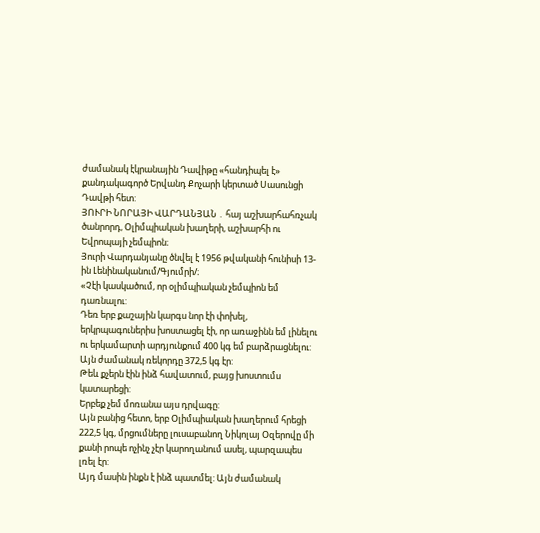ժամանակ էկրանային Դավիթը «հանդիպել է» քանդակագործ Երվանդ Քոչարի կերտած Սասունցի Դավթի հետ:
ՅՈՒՐԻ ՆՈՐԱՅԻ ՎԱՐԴԱՆՅԱՆ ․ հայ աշխարհահռչակ ծանրորդ, Օլիմպիական խաղերի, աշխարհի ու Եվրոպայի չեմպիոն։
Յուրի Վարդանյանը ծնվել է 1956 թվականի հունիսի 13-ին Լենինականում/Գյումրի/։
«Չէի կասկածում, որ օլիմպիական չեմպիոն եմ դառնալու:
Դեռ երբ քաշային կարգս նոր էի փոխել, երկրպագուներիս խոստացել էի, որ առաջինն եմ լինելու ու երկամարտի արդյունքում 400 կգ եմ բարձրացնելու:
Այն ժամանակ ռեկորդը 372,5 կգ էր:
Թեև քչերն էին ինձ հավատում, բայց խոստումս կատարեցի:
Երբեք չեմ մոռանա այս դրվագը:
Այն բանից հետո, երբ Օլիմպիական խաղերում հրեցի 222,5 կգ, մրցումները լուսաբանող Նիկոլայ Օզերովը մի քանի րոպե ոչինչ չէր կարողանում ասել, պարզապես լռել էր:
Այդ մասին ինքն է ինձ պատմել: Այն ժամանակ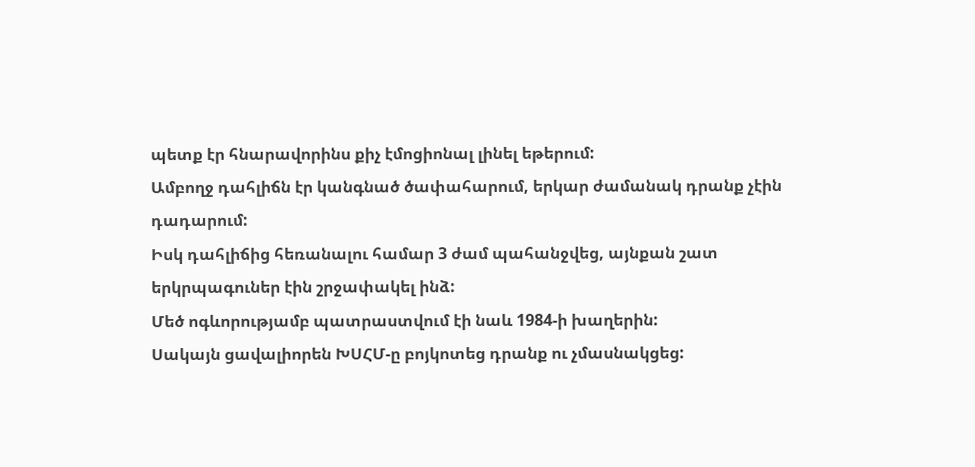պետք էր հնարավորինս քիչ էմոցիոնալ լինել եթերում:
Ամբողջ դահլիճն էր կանգնած ծափահարում, երկար ժամանակ դրանք չէին դադարում:
Իսկ դահլիճից հեռանալու համար 3 ժամ պահանջվեց, այնքան շատ երկրպագուներ էին շրջափակել ինձ:
Մեծ ոգևորությամբ պատրաստվում էի նաև 1984-ի խաղերին:
Սակայն ցավալիորեն ԽՍՀՄ-ը բոյկոտեց դրանք ու չմասնակցեց: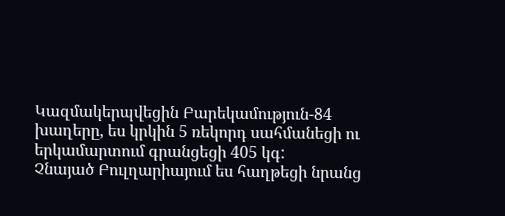Կազմակերպվեցին Բարեկամություն-84 խաղերը, ես կրկին 5 ռեկորդ սահմանեցի ու երկամարտում գրանցեցի 405 կգ:
Չնայած Բուլղարիայում ես հաղթեցի նրանց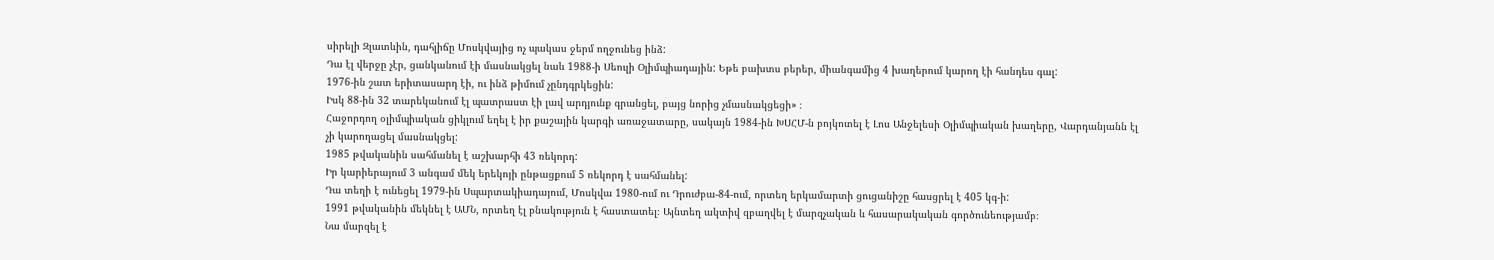սիրելի Զլատևին, դահլիճը Մոսկվայից ոչ պակաս ջերմ ողջունեց ինձ:
Դա էլ վերջը չէր, ցանկանում էի մասնակցել նաև 1988-ի Սեուլի Օլիմպիադային: Եթե բախտս բերեր, միանգամից 4 խաղերում կարող էի հանդես գալ:
1976-ին շատ երիտասարդ էի, ու ինձ թիմում չընդգրկեցին:
Իսկ 88-ին 32 տարեկանում էլ պատրաստ էի լավ արդյունք գրանցել, բայց նորից չմասնակցեցի» ։
Հաջորդող օլիմպիական ցիկլում եղել է իր քաշային կարգի առաջատարը, սակայն 1984-ին ԽՍՀՄ-ն բոյկոտել է Լոս Անջելեսի Օլիմպիական խաղերը, Վարդանյանն էլ չի կարողացել մասնակցել:
1985 թվականին սահմանել է աշխարհի 43 ռեկորդ:
Իր կարիերայում 3 անգամ մեկ երեկոյի ընթացքում 5 ռեկորդ է սահմանել:
Դա տեղի է ունեցել 1979-ին Սպարտակիադայում, Մոսկվա 1980-ում ու Դրուժբա-84-ում, որտեղ երկամարտի ցուցանիշը հասցրել է 405 կգ-ի:
1991 թվականին մեկնել է ԱՄՆ, որտեղ էլ բնակություն է հաստատել։ Այնտեղ ակտիվ զբաղվել է մարզչական և հասարակական գործունեությամբ։
Նա մարզել է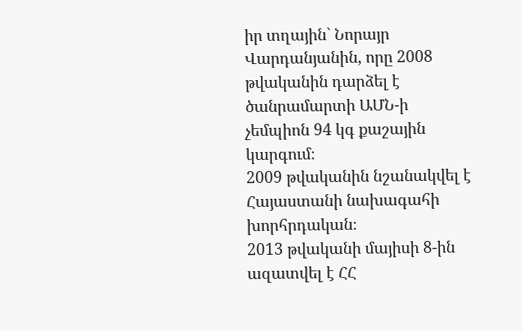իր տղային` Նորայր Վարդանյանին, որը 2008 թվականին դարձել է ծանրամարտի ԱՄՆ-ի չեմպիոն 94 կգ քաշային կարգում։
2009 թվականին նշանակվել է Հայաստանի նախագահի խորհրդական։
2013 թվականի մայիսի 8-ին ազատվել է ՀՀ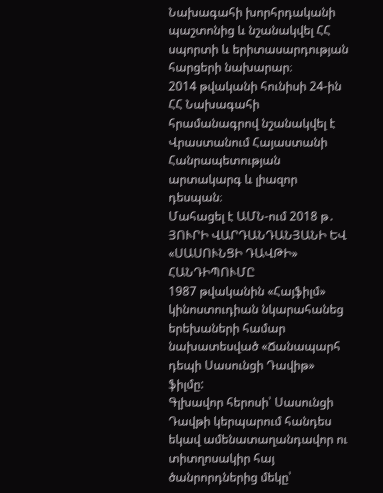Նախագահի խորհրդականի պաշտոնից և նշանակվել ՀՀ սպորտի և երիտասարդության հարցերի նախարար։
2014 թվականի հունիսի 24-ին ՀՀ Նախագահի հրամանագրով նշանակվել է Վրաստանում Հայաստանի Հանրապետության արտակարգ և լիազոր դեսպան։
Մահացել է ԱՄՆ-ում 2018 թ․
ՅՈՒՐԻ ՎԱՐԴԱՆԴԱՆՅԱՆԻ ԵՎ «ՍԱՍՈՒՆՑԻ ԴԱՎԹԻ» ՀԱՆԴԻՊՈՒՄԸ
1987 թվականին «Հայֆիլմ» կինոստուդիան նկարահանեց երեխաների համար նախատեսված «Ճանապարհ դեպի Սասունցի Դավիթ» ֆիլմը:
Գլխավոր հերոսի՝ Սասունցի Դավթի կերպարում հանդես եկավ ամենատաղանդավոր ու տիտղոսակիր հայ ծանրորդներից մեկը՝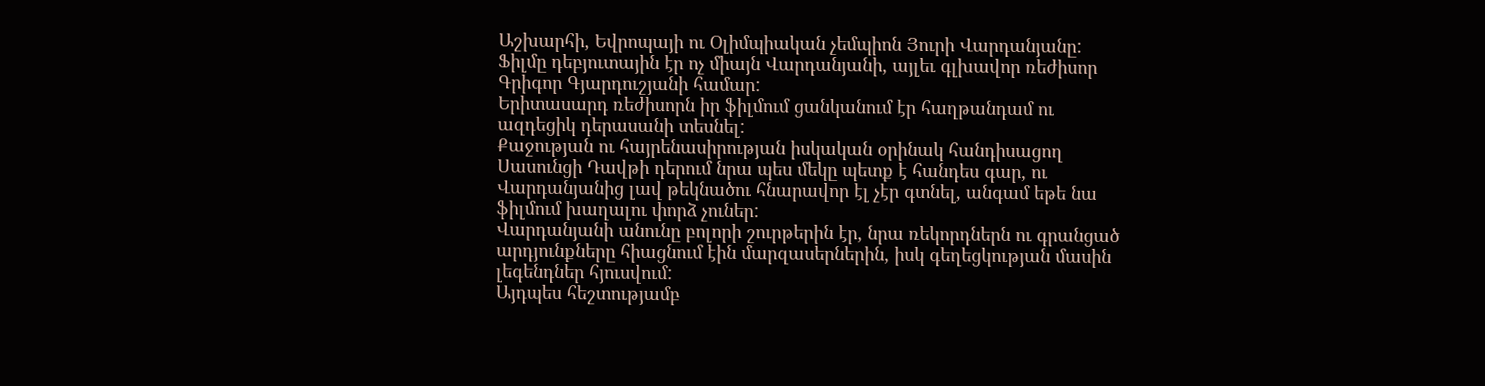Աշխարհի, Եվրոպայի ու Օլիմպիական չեմպիոն Յուրի Վարդանյանը:
Ֆիլմը դեբյուտային էր ոչ միայն Վարդանյանի, այլեւ գլխավոր ռեժիսոր Գրիգոր Գյարդուշյանի համար:
Երիտասարդ ռեժիսորն իր ֆիլմում ցանկանում էր հաղթանդամ ու ազդեցիկ դերասանի տեսնել:
Քաջության ու հայրենասիրության իսկական օրինակ հանդիսացող Սասունցի Դավթի դերում նրա պես մեկը պետք է հանդես գար, ու Վարդանյանից լավ թեկնածու հնարավոր էլ չէր գտնել, անգամ եթե նա ֆիլմում խաղալու փորձ չուներ:
Վարդանյանի անունը բոլորի շուրթերին էր, նրա ռեկորդներն ու գրանցած արդյունքները հիացնում էին մարզասերներին, իսկ գեղեցկության մասին լեգենդներ հյուսվում:
Այդպես հեշտությամբ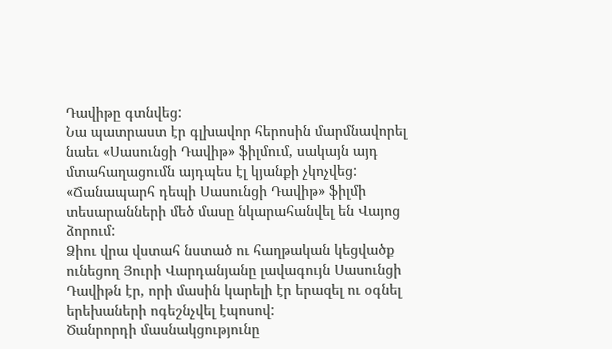Դավիթը գտնվեց:
Նա պատրաստ էր գլխավոր հերոսին մարմնավորել նաեւ «Սասունցի Դավիթ» ֆիլմում, սակայն այդ մտահաղացումն այդպես էլ կյանքի չկոչվեց:
«Ճանապարհ դեպի Սասունցի Դավիթ» ֆիլմի տեսարանների մեծ մասը նկարահանվել են Վայոց ձորում:
Ձիու վրա վստահ նստած ու հաղթական կեցվածք ունեցող Յուրի Վարդանյանը լավագույն Սասունցի Դավիթն էր, որի մասին կարելի էր երազել ու օգնել երեխաների ոգեշնչվել էպոսով:
Ծանրորդի մասնակցությունը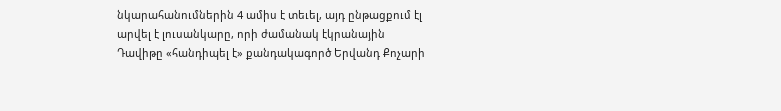նկարահանումներին 4 ամիս է տեւել, այդ ընթացքում էլ արվել է լուսանկարը, որի ժամանակ էկրանային Դավիթը «հանդիպել է» քանդակագործ Երվանդ Քոչարի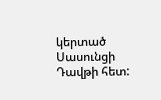կերտած Սասունցի Դավթի հետ: